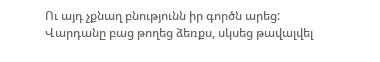Ու այդ չքնաղ բնությունն իր գործն արեց:
Վարդանը բաց թողեց ձեռքս, սկսեց թավալվել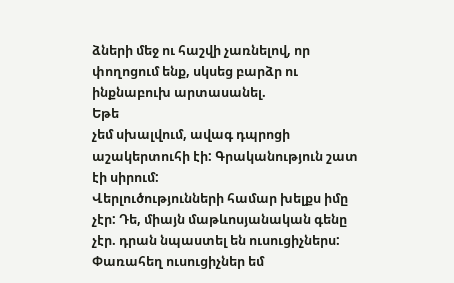ձների մեջ ու հաշվի չառնելով, որ փողոցում ենք, սկսեց բարձր ու ինքնաբուխ արտասանել.
Եթե
չեմ սխալվում, ավագ դպրոցի աշակերտուհի էի: Գրականություն շատ էի սիրում:
Վերլուծությունների համար խելքս իմը չէր: Դե, միայն մաթևոսյանական գենը
չէր. դրան նպաստել են ուսուցիչներս: Փառահեղ ուսուցիչներ եմ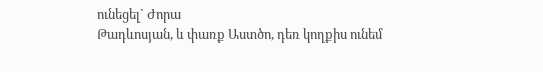ունեցել` Ժորա
Թադևոսյան, և փառք Աստծո, դեռ կողքիս ունեմ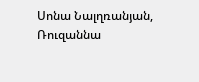Սոնա Նալղռանյան, Ռուզաննա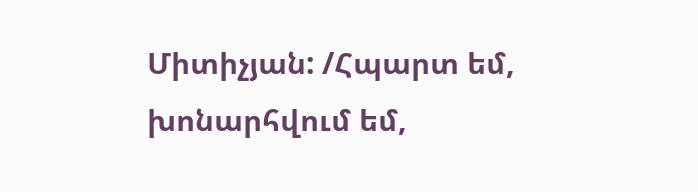Միտիչյան: /Հպարտ եմ, խոնարհվում եմ,